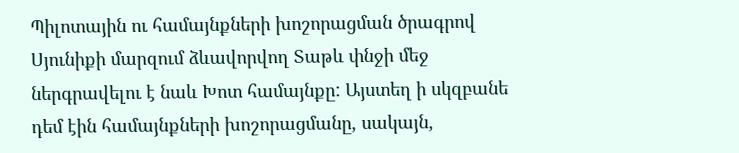Պիլոտային ու համայնքների խոշորացման ծրագրով Սյունիքի մարզում ձևավորվող Տաթև փնջի մեջ ներգրավելու է նաև Խոտ համայնքը: Այստեղ ի սկզբանե դեմ էին համայնքների խոշորացմանը, սակայն,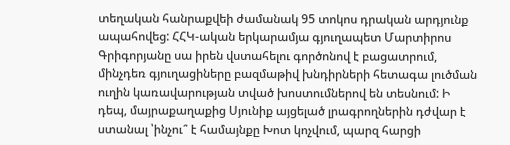տեղական հանրաքվեի ժամանակ 95 տոկոս դրական արդյունք ապահովեց: ՀՀԿ-ական երկարամյա գյուղապետ Մարտիրոս Գրիգորյանը սա իրեն վստահելու գործոնով է բացատրում, մինչդեռ գյուղացիները բազմաթիվ խնդիրների հետագա լուծման ուղին կառավարության տված խոստումներով են տեսնում: Ի դեպ, մայրաքաղաքից Սյունիք այցելած լրագրողներին դժվար է ստանալ ՝ինչու՞ է համայնքը Խոտ կոչվում, պարզ հարցի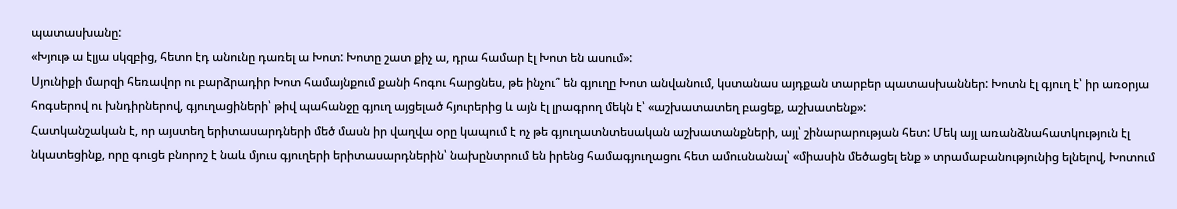պատասխանը:
«Խյութ ա էլյա սկզբից, հետո էդ անունը դառել ա Խոտ: Խոտը շատ քիչ ա, դրա համար էլ Խոտ են ասում»:
Սյունիքի մարզի հեռավոր ու բարձրադիր Խոտ համայնքում քանի հոգու հարցնես, թե ինչու՞ են գյուղը Խոտ անվանում, կստանաս այդքան տարբեր պատասխաններ: Խոտն էլ գյուղ է՝ իր առօրյա հոգսերով ու խնդիրներով, գյուղացիների՝ թիվ պահանջը գյուղ այցելած հյուրերից և այն էլ լրագրող մեկն է՝ «աշխատատեղ բացեք, աշխատենք»:
Հատկանշական է, որ այստեղ երիտասարդների մեծ մասն իր վաղվա օրը կապում է ոչ թե գյուղատնտեսական աշխատանքների, այլ՝ շինարարության հետ: Մեկ այլ առանձնահատկություն էլ նկատեցինք, որը գուցե բնորոշ է նաև մյուս գյուղերի երիտասարդներին՝ նախընտրում են իրենց համագյուղացու հետ ամուսնանալ՝ «միասին մեծացել ենք » տրամաբանությունից ելնելով, Խոտում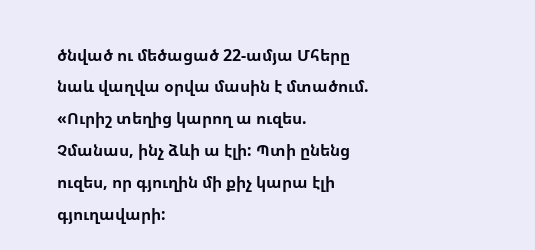ծնված ու մեծացած 22-ամյա Մհերը նաև վաղվա օրվա մասին է մտածում. «Ուրիշ տեղից կարող ա ուզես. Չմանաս, ինչ ձևի ա էլի: Պտի ընենց ուզես, որ գյուղին մի քիչ կարա էլի գյուղավարի: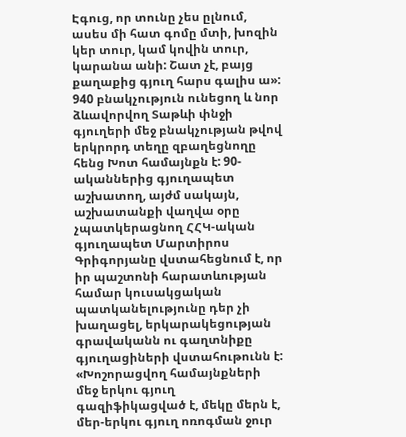Էգուց, որ տունը չես ըլնում, ասես մի հատ գոմը մտի, խոզին կեր տուր, կամ կովին տուր, կարանա անի: Շատ չէ, բայց քաղաքից գյուղ հարս գալիս ա»:
940 բնակչություն ունեցող և նոր ձևավորվող Տաթևի փնջի գյուղերի մեջ բնակչության թվով երկրորդ տեղը զբաղեցնողը հենց Խոտ համայնքն է: 90-ականներից գյուղապետ աշխատող, այժմ սակայն, աշխատանքի վաղվա օրը չպատկերացնող ՀՀԿ-ական գյուղապետ Մարտիրոս Գրիգորյանը վստահեցնում է, որ իր պաշտոնի հարատևության համար կուսակցական պատկանելությունը դեր չի խաղացել, երկարակեցության գրավականն ու գաղտնիքը գյուղացիների վստահութունն է:
«Խոշորացվող համայնքների մեջ երկու գյուղ գազիֆիկացված է, մեկը մերն է, մեր-երկու գյուղ ոռոգման ջուր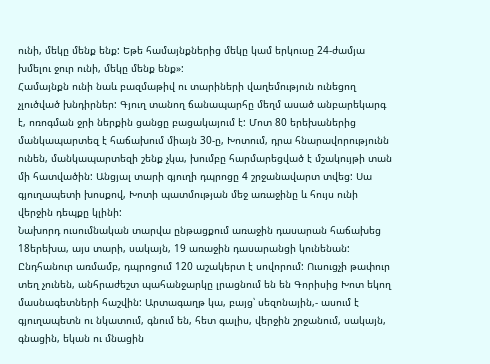ունի, մեկը մենք ենք: Եթե համայնքներից մեկը կամ երկուսը 24-ժամյա խմելու ջուր ունի, մեկը մենք ենք»:
Համայնքն ունի նաև բազմաթիվ ու տարիների վաղեմություն ունեցող չլուծված խնդիրներ: Գյուղ տանող ճանապարհը մեղմ ասած անբարեկարգ է, ոռոգման ջրի ներքին ցանցը բացակայում է: Մոտ 80 երեխաներից մանկապարտեզ է հաճախում միայն 30-ը, Խոտում, դրա հնարավորությունն ունեն, մանկապարտեզի շենք չկա, խումբը հարմարեցված է մշակույթի տան մի հատվածին: Անցյալ տարի գյուղի դպրոցը 4 շրջանավարտ տվեց: Սա գյուղապետի խոսքով, Խոտի պատմության մեջ առաջինը և հույս ունի վերջին դեպքը կլինի:
Նախորդ ուսումնական տարվա ընթացքում առաջին դասարան հաճախեց 18երեխա, այս տարի, սակայն, 19 առաջին դասարանցի կունենան: Ընդհանուր առմամբ, դպրոցում 120 աշակերտ է սովորում: Ուսուցչի թափուր տեղ չունեն, անհրաժեշտ պահանջարկը լրացնում են են Գորիսից Խոտ եկող մասնագետների հաշվին: Արտագաղթ կա, բայց՝ սեզոնային,- ասում է գյուղապետն ու նկատում, գնում են, հետ գալիս, վերջին շրջանում, սակայն, գնացին, եկան ու մնացին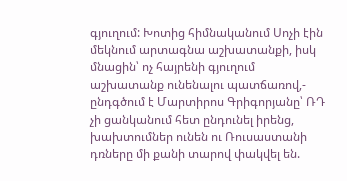գյուղում: Խոտից հիմնականում Սոչի էին մեկնում արտագնա աշխատանքի, իսկ մնացին՝ ոչ հայրենի գյուղում աշխատանք ունենալու պատճառով,- ընդգծում է Մարտիրոս Գրիգորյանը՝ ՌԴ չի ցանկանում հետ ընդունել իրենց, խախտումներ ունեն ու Ռուսաստանի դռները մի քանի տարով փակվել են.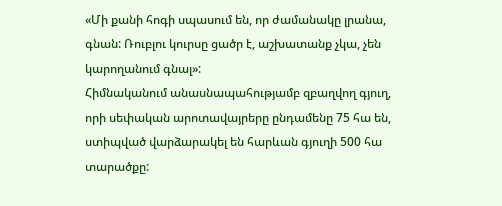«Մի քանի հոգի սպասում են, որ ժամանակը լրանա, գնան: Ռուբլու կուրսը ցածր է, աշխատանք չկա, չեն կարողանում գնալ»:
Հիմնականում անասնապահությամբ զբաղվող գյուղ, որի սեփական արոտավայրերը ընդամենը 75 հա են, ստիպված վարձարակել են հարևան գյուղի 500 հա տարածքը: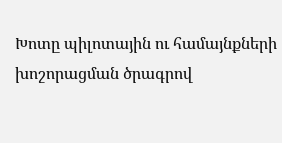Խոտը պիլոտային ու համայնքների խոշորացման ծրագրով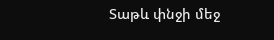Տաթև փնջի մեջ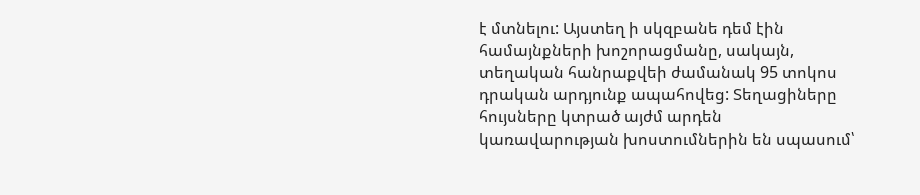է մտնելու: Այստեղ ի սկզբանե դեմ էին համայնքների խոշորացմանը, սակայն, տեղական հանրաքվեի ժամանակ 95 տոկոս դրական արդյունք ապահովեց: Տեղացիները հույսները կտրած այժմ արդեն կառավարության խոստումներին են սպասում՝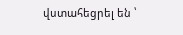վստահեցրել են ՝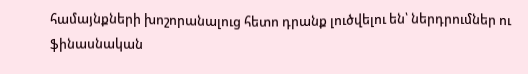համայնքների խոշորանալուց հետո դրանք լուծվելու են՝ ներդրումներ ու ֆինասնական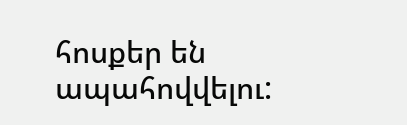հոսքեր են ապահովվելու: